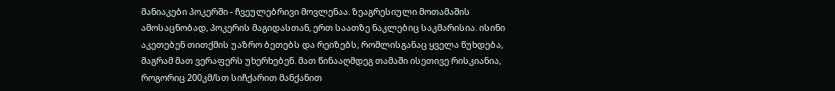მანიაკები პოკერში - ჩვეულებრივი მოვლენაა. ზეაგრესიული მოთამაშის ამოსაცნობად, პოკერის მაგიდასთან, ერთ საათზე ნაკლებიც საკმარისია. ისინი აკეთებენ თითქმის უაზრო ბეთებს და რეიზებს, რომლისგანაც ყველა წუხდება, მაგრამ მათ ვერაფერს უხერხებენ. მათ წინააღმდეგ თამაში ისეთივე რისკიანია, როგორიც 200კმ/სთ სიჩქარით მანქანით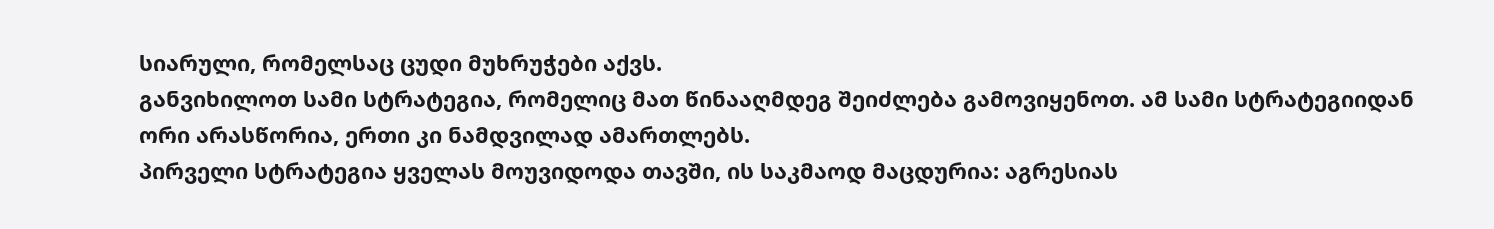სიარული, რომელსაც ცუდი მუხრუჭები აქვს.
განვიხილოთ სამი სტრატეგია, რომელიც მათ წინააღმდეგ შეიძლება გამოვიყენოთ. ამ სამი სტრატეგიიდან ორი არასწორია, ერთი კი ნამდვილად ამართლებს.
პირველი სტრატეგია ყველას მოუვიდოდა თავში, ის საკმაოდ მაცდურია: აგრესიას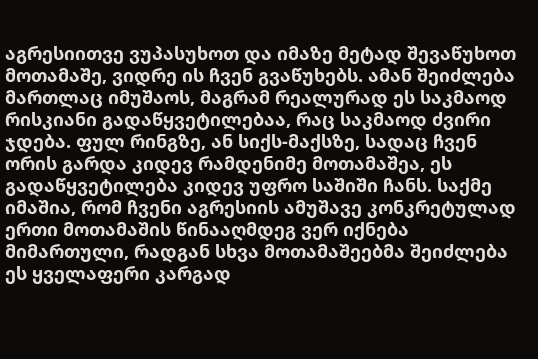აგრესიითვე ვუპასუხოთ და იმაზე მეტად შევაწუხოთ მოთამაშე, ვიდრე ის ჩვენ გვაწუხებს. ამან შეიძლება მართლაც იმუშაოს, მაგრამ რეალურად ეს საკმაოდ რისკიანი გადაწყვეტილებაა, რაც საკმაოდ ძვირი ჯდება. ფულ რინგზე, ან სიქს-მაქსზე, სადაც ჩვენ ორის გარდა კიდევ რამდენიმე მოთამაშეა, ეს გადაწყვეტილება კიდევ უფრო საშიში ჩანს. საქმე იმაშია, რომ ჩვენი აგრესიის ამუშავე კონკრეტულად ერთი მოთამაშის წინააღმდეგ ვერ იქნება მიმართული, რადგან სხვა მოთამაშეებმა შეიძლება ეს ყველაფერი კარგად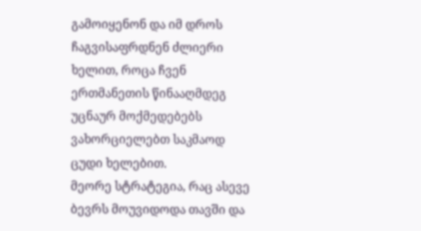გამოიყენონ და იმ დროს ჩაგვისაფრდნენ ძლიერი ხელით, როცა ჩვენ ერთმანეთის წინააღმდეგ უცნაურ მოქმედებებს ვახორციელებთ საკმაოდ ცუდი ხელებით.
მეორე სტრატეგია, რაც ასევე ბევრს მოუვიდოდა თავში და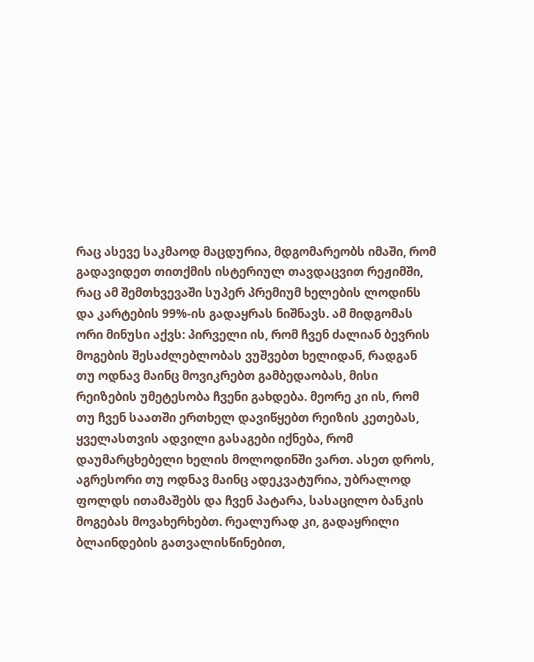რაც ასევე საკმაოდ მაცდურია, მდგომარეობს იმაში, რომ გადავიდეთ თითქმის ისტერიულ თავდაცვით რეჟიმში, რაც ამ შემთხვევაში სუპერ პრემიუმ ხელების ლოდინს და კარტების 99%-ის გადაყრას ნიშნავს. ამ მიდგომას ორი მინუსი აქვს: პირველი ის, რომ ჩვენ ძალიან ბევრის მოგების შესაძლებლობას ვუშვებთ ხელიდან, რადგან თუ ოდნავ მაინც მოვიკრებთ გამბედაობას, მისი რეიზების უმეტესობა ჩვენი გახდება. მეორე კი ის, რომ თუ ჩვენ საათში ერთხელ დავიწყებთ რეიზის კეთებას, ყველასთვის ადვილი გასაგები იქნება, რომ დაუმარცხებელი ხელის მოლოდინში ვართ. ასეთ დროს, აგრესორი თუ ოდნავ მაინც ადეკვატურია, უბრალოდ ფოლდს ითამაშებს და ჩვენ პატარა, სასაცილო ბანკის მოგებას მოვახერხებთ. რეალურად კი, გადაყრილი ბლაინდების გათვალისწინებით,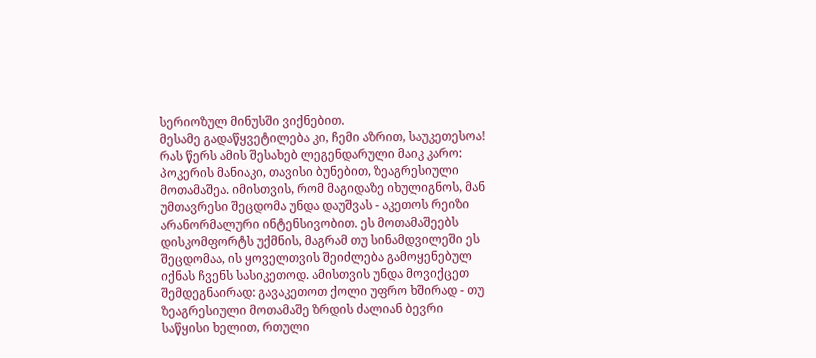სერიოზულ მინუსში ვიქნებით.
მესამე გადაწყვეტილება კი, ჩემი აზრით, საუკეთესოა! რას წერს ამის შესახებ ლეგენდარული მაიკ კარო: პოკერის მანიაკი, თავისი ბუნებით, ზეაგრესიული მოთამაშეა. იმისთვის, რომ მაგიდაზე იხულიგნოს, მან უმთავრესი შეცდომა უნდა დაუშვას - აკეთოს რეიზი არანორმალური ინტენსივობით. ეს მოთამაშეებს დისკომფორტს უქმნის, მაგრამ თუ სინამდვილეში ეს შეცდომაა, ის ყოველთვის შეიძლება გამოყენებულ იქნას ჩვენს სასიკეთოდ. ამისთვის უნდა მოვიქცეთ შემდეგნაირად: გავაკეთოთ ქოლი უფრო ხშირად - თუ ზეაგრესიული მოთამაშე ზრდის ძალიან ბევრი საწყისი ხელით, რთული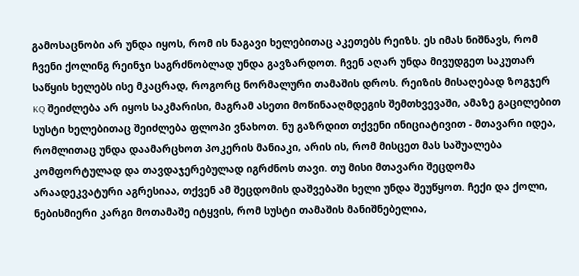გამოსაცნობი არ უნდა იყოს, რომ ის ნაგავი ხელებითაც აკეთებს რეიზს. ეს იმას ნიშნავს, რომ ჩვენი ქოლინგ რეინჯი საგრძნობლად უნდა გავზარდოთ. ჩვენ აღარ უნდა მივუდგეთ საკუთარ საწყის ხელებს ისე მკაცრად, როგორც ნორმალური თამაშის დროს. რეიზის მისაღებად ზოგჯერ KQ შეიძლება არ იყოს საკმარისი, მაგრამ ასეთი მოწინააღმდეგის შემთხვევაში, ამაზე გაცილებით სუსტი ხელებითაც შეიძლება ფლოპი ვნახოთ. ნუ გაზრდით თქვენი ინიციატივით - მთავარი იდეა, რომლითაც უნდა დაამარცხოთ პოკერის მანიაკი, არის ის, რომ მისცეთ მას საშუალება კომფორტულად და თავდაჯერებულად იგრძნოს თავი. თუ მისი მთავარი შეცდომა არაადეკვატური აგრესიაა, თქვენ ამ შეცდომის დაშვებაში ხელი უნდა შეუწყოთ. ჩექი და ქოლი, ნებისმიერი კარგი მოთამაშე იტყვის, რომ სუსტი თამაშის მანიშნებელია,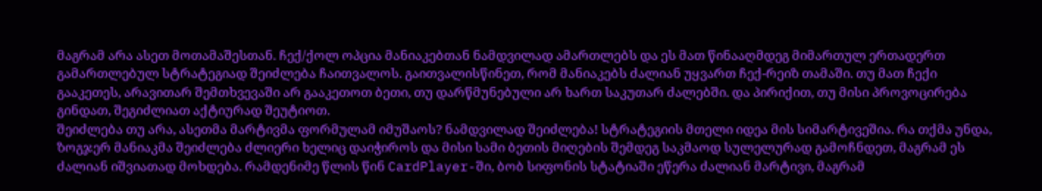მაგრამ არა ასეთ მოთამაშესთან. ჩექ/ქოლ ოპცია მანიაკებთან ნამდვილად ამართლებს და ეს მათ წინააღმდეგ მიმართულ ერთადერთ გამართლებულ სტრატეგიად შეიძლება ჩაითვალოს. გაითვალისწინეთ, რომ მანიაკებს ძალიან უყვართ ჩექ-რეიზ თამაში. თუ მათ ჩექი გააკეთეს, არავითარ შემთხვევაში არ გააკეთოთ ბეთი, თუ დარწმუნებული არ ხართ საკუთარ ძალებში. და პირიქით, თუ მისი პროვოცირება გინდათ, შეგიძლიათ აქტიურად შეუტიოთ.
შეიძლება თუ არა, ასეთმა მარტივმა ფორმულამ იმუშაოს? ნამდვილად შეიძლება! სტრატეგიის მთელი იდეა მის სიმარტივეშია. რა თქმა უნდა, ზოგჯერ მანიაკმა შეიძლება ძლიერი ხელიც დაიჭიროს და მისი სამი ბეთის მიღების შემდეგ საკმაოდ სულელურად გამოჩნდეთ, მაგრამ ეს ძალიან იშვიათად მოხდება. რამდენიმე წლის წინ CardPlayer-ში, ბობ სიფონის სტატიაში ეწერა ძალიან მარტივი, მაგრამ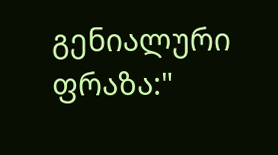გენიალური ფრაზა:"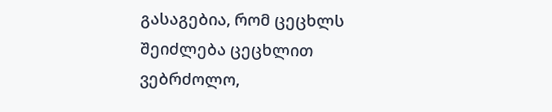გასაგებია, რომ ცეცხლს შეიძლება ცეცხლით ვებრძოლო,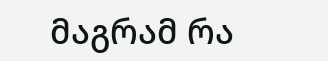მაგრამ რა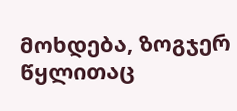მოხდება, ზოგჯერ წყლითაც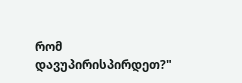რომ დავუპირისპირდეთ?"